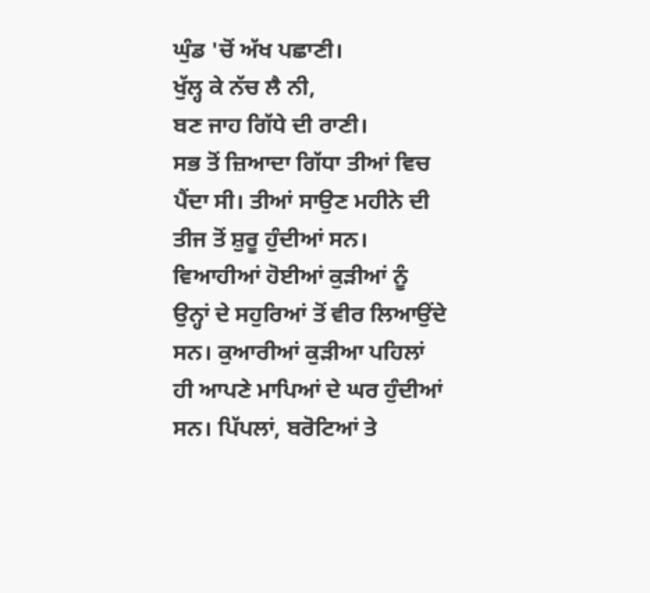ਘੁੰਡ 'ਚੋਂ ਅੱਖ ਪਛਾਣੀ।
ਖੁੱਲ੍ਹ ਕੇ ਨੱਚ ਲੈ ਨੀ,
ਬਣ ਜਾਹ ਗਿੱਧੇ ਦੀ ਰਾਣੀ।
ਸਭ ਤੋਂ ਜ਼ਿਆਦਾ ਗਿੱਧਾ ਤੀਆਂ ਵਿਚ ਪੈਂਦਾ ਸੀ। ਤੀਆਂ ਸਾਉਣ ਮਹੀਨੇ ਦੀ ਤੀਜ ਤੋਂ ਸ਼ੁਰੂ ਹੁੰਦੀਆਂ ਸਨ। ਵਿਆਹੀਆਂ ਹੋਈਆਂ ਕੁੜੀਆਂ ਨੂੰ ਉਨ੍ਹਾਂ ਦੇ ਸਹੁਰਿਆਂ ਤੋਂ ਵੀਰ ਲਿਆਉਂਦੇ ਸਨ। ਕੁਆਰੀਆਂ ਕੁੜੀਆ ਪਹਿਲਾਂ ਹੀ ਆਪਣੇ ਮਾਪਿਆਂ ਦੇ ਘਰ ਹੁੰਦੀਆਂ ਸਨ। ਪਿੱਪਲਾਂ, ਬਰੋਟਿਆਂ ਤੇ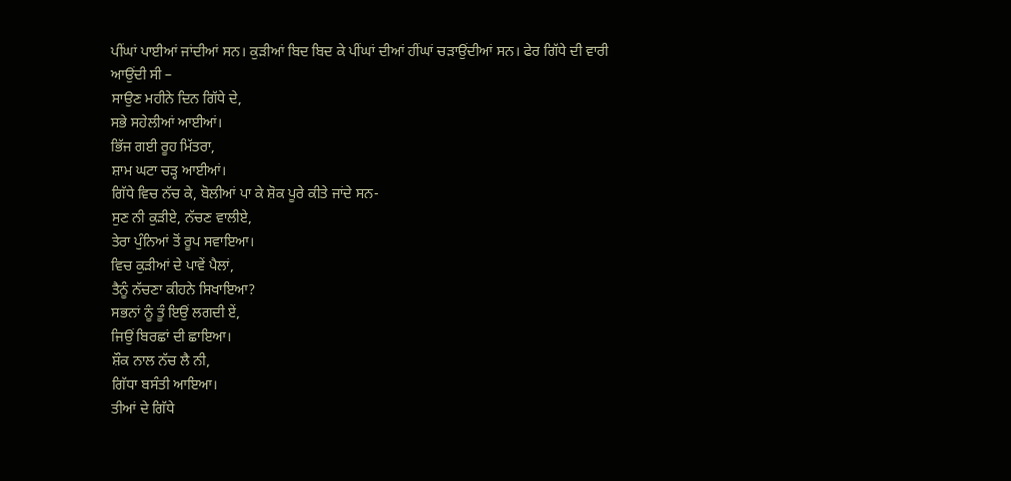ਪੀਂਘਾਂ ਪਾਈਆਂ ਜਾਂਦੀਆਂ ਸਨ। ਕੁੜੀਆਂ ਬਿਦ ਬਿਦ ਕੇ ਪੀਂਘਾਂ ਦੀਆਂ ਹੀਂਘਾਂ ਚੜਾਉਂਦੀਆਂ ਸਨ। ਫੇਰ ਗਿੱਧੇ ਦੀ ਵਾਰੀ ਆਉਂਦੀ ਸੀ –
ਸਾਉਣ ਮਹੀਨੇ ਦਿਨ ਗਿੱਧੇ ਦੇ,
ਸਭੇ ਸਹੇਲੀਆਂ ਆਈਆਂ।
ਭਿੱਜ ਗਈ ਰੂਹ ਮਿੱਤਰਾ,
ਸ਼ਾਮ ਘਟਾ ਚੜ੍ਹ ਆਈਆਂ।
ਗਿੱਧੇ ਵਿਚ ਨੱਚ ਕੇ, ਬੋਲੀਆਂ ਪਾ ਕੇ ਸ਼ੋਕ ਪੂਰੇ ਕੀਤੇ ਜਾਂਦੇ ਸਨ-
ਸੁਣ ਨੀ ਕੁੜੀਏ, ਨੱਚਣ ਵਾਲੀਏ,
ਤੇਰਾ ਪੁੰਨਿਆਂ ਤੋਂ ਰੂਪ ਸਵਾਇਆ।
ਵਿਚ ਕੁੜੀਆਂ ਦੇ ਪਾਵੇਂ ਪੈਲਾਂ,
ਤੈਨੂੰ ਨੱਚਣਾ ਕੀਹਨੇ ਸਿਖਾਇਆ?
ਸਭਨਾਂ ਨੂੰ ਤੂੰ ਇਉਂ ਲਗਦੀ ਏਂ,
ਜਿਉਂ ਬਿਰਛਾਂ ਦੀ ਛਾਇਆ।
ਸ਼ੌਕ ਨਾਲ ਨੱਚ ਲੈ ਨੀ,
ਗਿੱਧਾ ਬਸੰਤੀ ਆਇਆ।
ਤੀਆਂ ਦੇ ਗਿੱਧੇ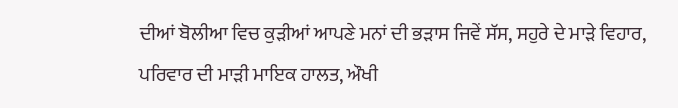ਦੀਆਂ ਬੋਲੀਆ ਵਿਚ ਕੁੜੀਆਂ ਆਪਣੇ ਮਨਾਂ ਦੀ ਭੜਾਸ ਜਿਵੇਂ ਸੱਸ, ਸਹੁਰੇ ਦੇ ਮਾੜੇ ਵਿਹਾਰ, ਪਰਿਵਾਰ ਦੀ ਮਾੜੀ ਮਾਇਕ ਹਾਲਤ, ਔਖੀ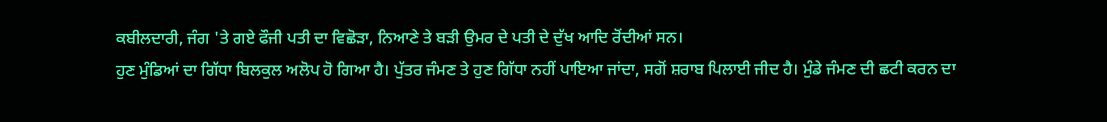ਕਬੀਲਦਾਰੀ, ਜੰਗ 'ਤੇ ਗਏ ਫੌਜੀ ਪਤੀ ਦਾ ਵਿਛੋੜਾ, ਨਿਆਣੇ ਤੇ ਬੜੀ ਉਮਰ ਦੇ ਪਤੀ ਦੇ ਦੁੱਖ ਆਦਿ ਰੋਂਦੀਆਂ ਸਨ।
ਹੁਣ ਮੁੰਡਿਆਂ ਦਾ ਗਿੱਧਾ ਬਿਲਕੁਲ ਅਲੋਪ ਹੋ ਗਿਆ ਹੈ। ਪੁੱਤਰ ਜੰਮਣ ਤੇ ਹੁਣ ਗਿੱਧਾ ਨਹੀਂ ਪਾਇਆ ਜਾਂਦਾ, ਸਗੋਂ ਸ਼ਰਾਬ ਪਿਲਾਈ ਜੀਦ ਹੈ। ਮੁੰਡੇ ਜੰਮਣ ਦੀ ਛਟੀ ਕਰਨ ਦਾ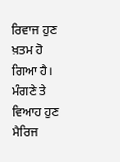ਰਿਵਾਜ ਹੁਣ ਖ਼ਤਮ ਹੋ ਗਿਆ ਹੈ। ਮੰਗਣੇ ਤੇ ਵਿਆਹ ਹੁਣ ਮੈਰਿਜ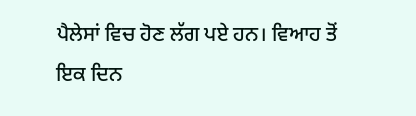ਪੈਲੇਸਾਂ ਵਿਚ ਹੋਣ ਲੱਗ ਪਏ ਹਨ। ਵਿਆਹ ਤੋਂ ਇਕ ਦਿਨ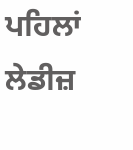ਪਹਿਲਾਂ ਲੇਡੀਜ਼